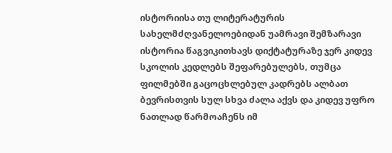ისტორიისა თუ ლიტერატურის სახელმძღვანელოებიდან უამრავი შემზარავი ისტორია წაგვიკითხავს დიქტატურაზე ჯერ კიდევ სკოლის კედლებს შეფარებულებს, თუმცა ფილმებში გაცოცხლებულ კადრებს ალბათ ბევრისთვის სულ სხვა ძალა აქვს და კიდევ უფრო ნათლად წარმოაჩენს იმ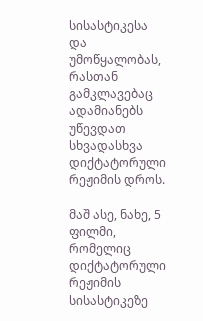სისასტიკესა და უმოწყალობას, რასთან გამკლავებაც ადამიანებს უწევდათ სხვადასხვა დიქტატორული რეჟიმის დროს.

მაშ ასე, ნახე, 5 ფილმი, რომელიც დიქტატორული რეჟიმის სისასტიკეზე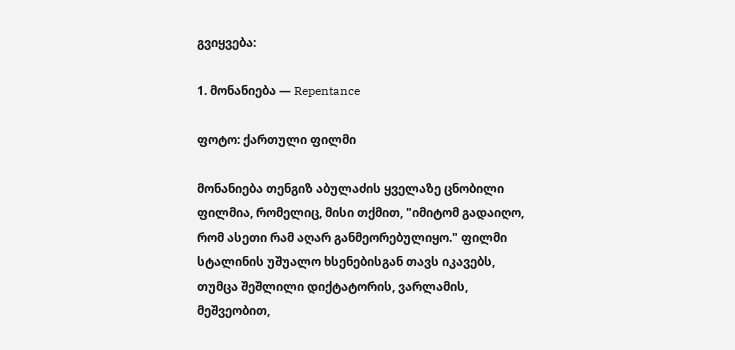გვიყვება:

1. მონანიება — Repentance

ფოტო: ქართული ფილმი

მონანიება თენგიზ აბულაძის ყველაზე ცნობილი ფილმია, რომელიც, მისი თქმით, "იმიტომ გადაიღო, რომ ასეთი რამ აღარ განმეორებულიყო." ფილმი სტალინის უშუალო ხსენებისგან თავს იკავებს, თუმცა შეშლილი დიქტატორის, ვარლამის, მეშვეობით,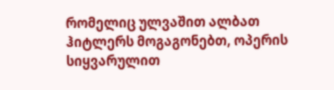რომელიც ულვაშით ალბათ ჰიტლერს მოგაგონებთ, ოპერის სიყვარულით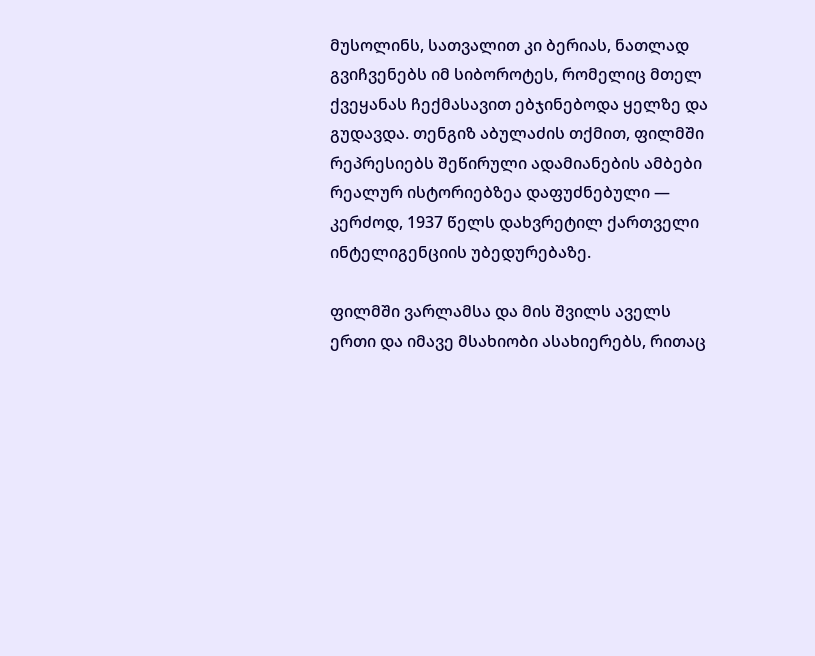მუსოლინს, სათვალით კი ბერიას, ნათლად გვიჩვენებს იმ სიბოროტეს, რომელიც მთელ ქვეყანას ჩექმასავით ებჯინებოდა ყელზე და გუდავდა. თენგიზ აბულაძის თქმით, ფილმში რეპრესიებს შეწირული ადამიანების ამბები რეალურ ისტორიებზეა დაფუძნებული — კერძოდ, 1937 წელს დახვრეტილ ქართველი ინტელიგენციის უბედურებაზე.

ფილმში ვარლამსა და მის შვილს აველს ერთი და იმავე მსახიობი ასახიერებს, რითაც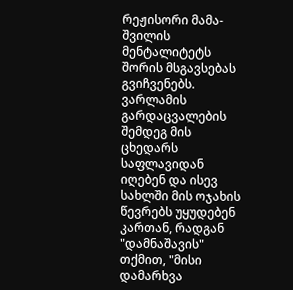რეჟისორი მამა-შვილის მენტალიტეტს შორის მსგავსებას გვიჩვენებს. ვარლამის გარდაცვალების შემდეგ მის ცხედარს საფლავიდან იღებენ და ისევ სახლში მის ოჯახის წევრებს უყუდებენ კართან, რადგან "დამნაშავის" თქმით, "მისი დამარხვა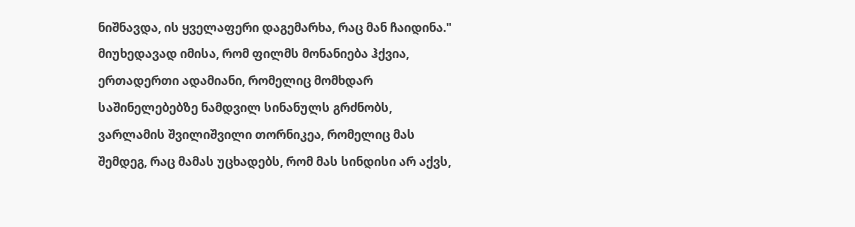ნიშნავდა, ის ყველაფერი დაგემარხა, რაც მან ჩაიდინა." მიუხედავად იმისა, რომ ფილმს მონანიება ჰქვია, ერთადერთი ადამიანი, რომელიც მომხდარ საშინელებებზე ნამდვილ სინანულს გრძნობს, ვარლამის შვილიშვილი თორნიკეა, რომელიც მას შემდეგ, რაც მამას უცხადებს, რომ მას სინდისი არ აქვს,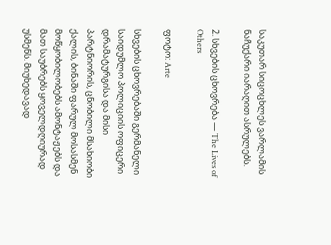საკუთარ სიცოცხლეს ვარლამის ნაჩუქარი იარაღით ასრულებს.

2. სხვების ცხოვრება — The Lives of Others

ფოტო: Arte

სხვების ცხოვრებაში გერმანელი საიდუმლო პოლიციის ოფიცერი დრამატურგისა და მისი პარტნიორის, ცნობილი მსახიობი ქალის, ბინაში ფარულ მოსასმენ მოწყობილობებს ამონტაჟებს და მათ საუბრებს ყოველდღიურად უსმენს. მიუხედავად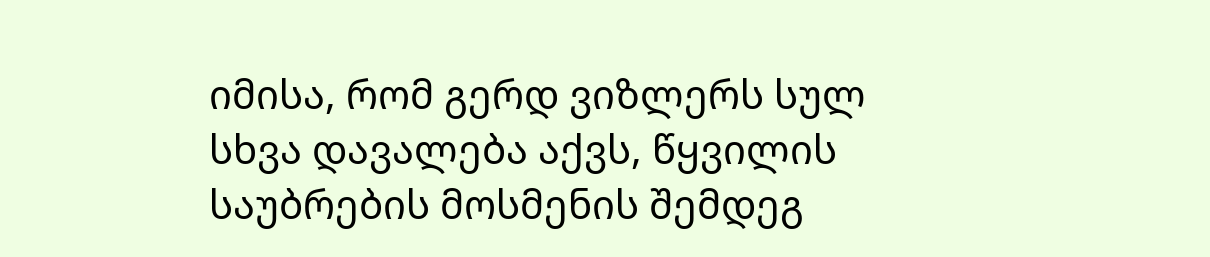იმისა, რომ გერდ ვიზლერს სულ სხვა დავალება აქვს, წყვილის საუბრების მოსმენის შემდეგ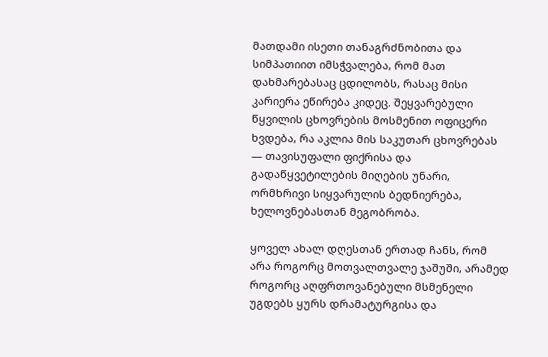მათდამი ისეთი თანაგრძნობითა და სიმპათიით იმსჭვალება, რომ მათ დახმარებასაც ცდილობს, რასაც მისი კარიერა ეწირება კიდეც. შეყვარებული წყვილის ცხოვრების მოსმენით ოფიცერი ხვდება, რა აკლია მის საკუთარ ცხოვრებას — თავისუფალი ფიქრისა და გადაწყვეტილების მიღების უნარი, ორმხრივი სიყვარულის ბედნიერება, ხელოვნებასთან მეგობრობა.

ყოველ ახალ დღესთან ერთად ჩანს, რომ არა როგორც მოთვალთვალე ჯაშუში, არამედ როგორც აღფრთოვანებული მსმენელი უგდებს ყურს დრამატურგისა და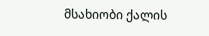მსახიობი ქალის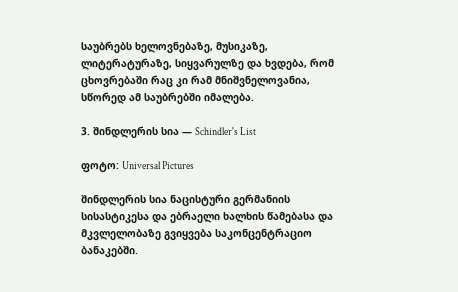საუბრებს ხელოვნებაზე, მუსიკაზე, ლიტერატურაზე, სიყვარულზე და ხვდება, რომ ცხოვრებაში რაც კი რამ მნიშვნელოვანია, სწორედ ამ საუბრებში იმალება.

3. შინდლერის სია — Schindler's List

ფოტო: Universal Pictures

შინდლერის სია ნაცისტური გერმანიის სისასტიკესა და ებრაელი ხალხის წამებასა და მკვლელობაზე გვიყვება საკონცენტრაციო ბანაკებში.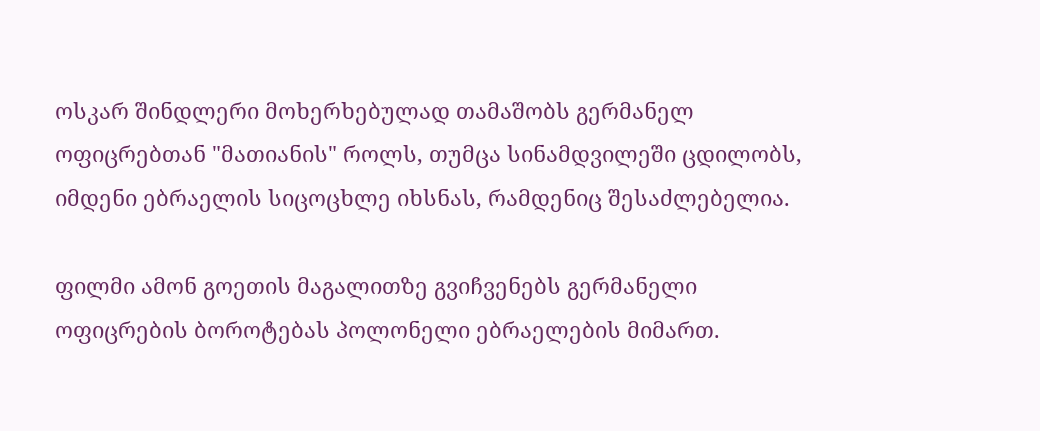ოსკარ შინდლერი მოხერხებულად თამაშობს გერმანელ ოფიცრებთან "მათიანის" როლს, თუმცა სინამდვილეში ცდილობს, იმდენი ებრაელის სიცოცხლე იხსნას, რამდენიც შესაძლებელია.

ფილმი ამონ გოეთის მაგალითზე გვიჩვენებს გერმანელი ოფიცრების ბოროტებას პოლონელი ებრაელების მიმართ.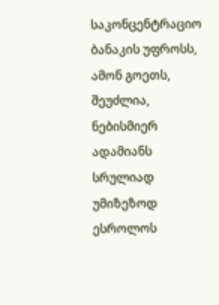საკონცენტრაციო ბანაკის უფროსს, ამონ გოეთს, შეუძლია, ნებისმიერ ადამიანს სრულიად უმიზეზოდ ესროლოს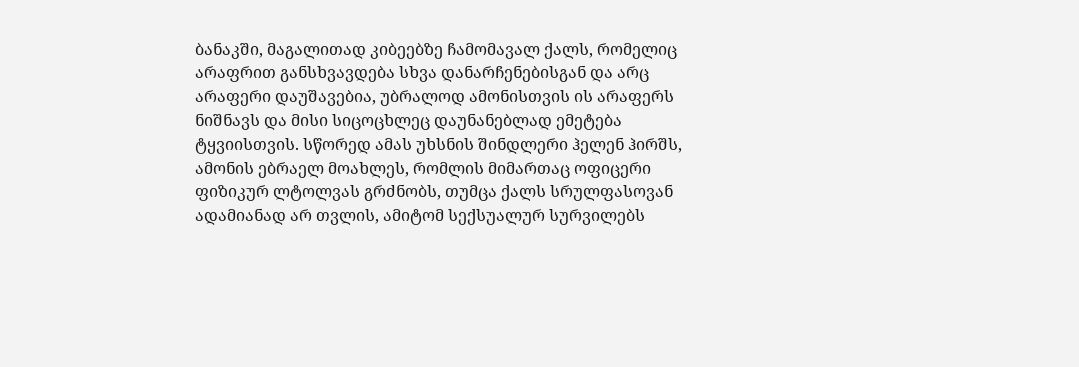ბანაკში, მაგალითად კიბეებზე ჩამომავალ ქალს, რომელიც არაფრით განსხვავდება სხვა დანარჩენებისგან და არც არაფერი დაუშავებია, უბრალოდ ამონისთვის ის არაფერს ნიშნავს და მისი სიცოცხლეც დაუნანებლად ემეტება ტყვიისთვის. სწორედ ამას უხსნის შინდლერი ჰელენ ჰირშს, ამონის ებრაელ მოახლეს, რომლის მიმართაც ოფიცერი ფიზიკურ ლტოლვას გრძნობს, თუმცა ქალს სრულფასოვან ადამიანად არ თვლის, ამიტომ სექსუალურ სურვილებს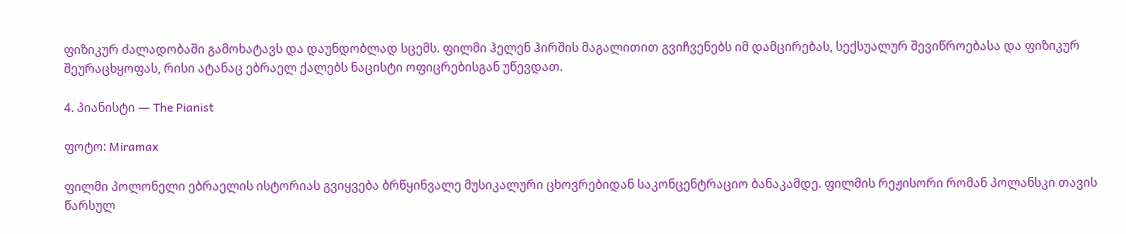ფიზიკურ ძალადობაში გამოხატავს და დაუნდობლად სცემს. ფილმი ჰელენ ჰირშის მაგალითით გვიჩვენებს იმ დამცირებას, სექსუალურ შევიწროებასა და ფიზიკურ შეურაცხყოფას, რისი ატანაც ებრაელ ქალებს ნაცისტი ოფიცრებისგან უწევდათ.

4. პიანისტი — The Pianist

ფოტო: Miramax

ფილმი პოლონელი ებრაელის ისტორიას გვიყვება ბრწყინვალე მუსიკალური ცხოვრებიდან საკონცენტრაციო ბანაკამდე. ფილმის რეჟისორი რომან პოლანსკი თავის წარსულ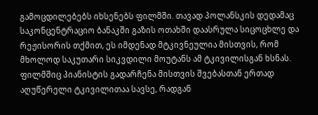გამოცდილებებს იხსენებს ფილმში. თავად პოლანსკის დედამაც საკონცენტრაციო ბანაკში გაზის ოთახში დაასრულა სიცოცხლე და რეჟისორის თქმით, ეს იმდენად მტკივნეულია მისთვის, რომ მხოლოდ საკუთარი სიკვდილი მოუტანს ამ ტკივილისგან ხსნას. ფილმშიც პიანისტის გადარჩენა მისთვის შვებასთან ერთად აღუწერელი ტკივილითაა სავსე, რადგან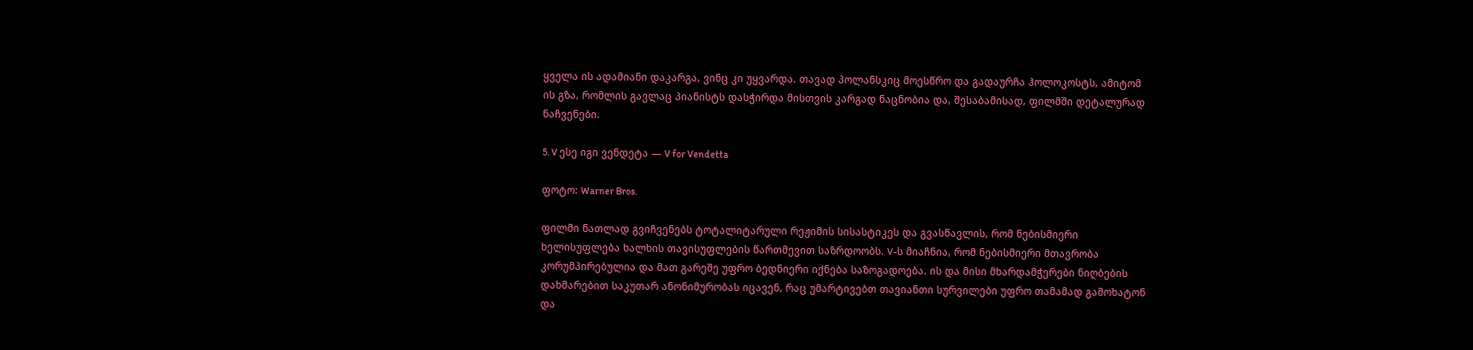ყველა ის ადამიანი დაკარგა, ვინც კი უყვარდა. თავად პოლანსკიც მოესწრო და გადაურჩა ჰოლოკოსტს, ამიტომ ის გზა, რომლის გავლაც პიანისტს დასჭირდა მისთვის კარგად ნაცნობია და, შესაბამისად, ფილმში დეტალურად ნაჩვენები.

5. V ესე იგი ვენდეტა — V for Vendetta

ფოტო: Warner Bros.

ფილმი ნათლად გვიჩვენებს ტოტალიტარული რეჟიმის სისასტიკეს და გვასწავლის, რომ ნებისმიერი ხელისუფლება ხალხის თავისუფლების წართმევით საზრდოობს. V-ს მიაჩნია, რომ ნებისმიერი მთავრობა კორუმპირებულია და მათ გარეშე უფრო ბედნიერი იქნება საზოგადოება. ის და მისი მხარდამჭერები ნიღბების დახმარებით საკუთარ ანონიმურობას იცავენ, რაც უმარტივებთ თავიანთი სურვილები უფრო თამამად გამოხატონ და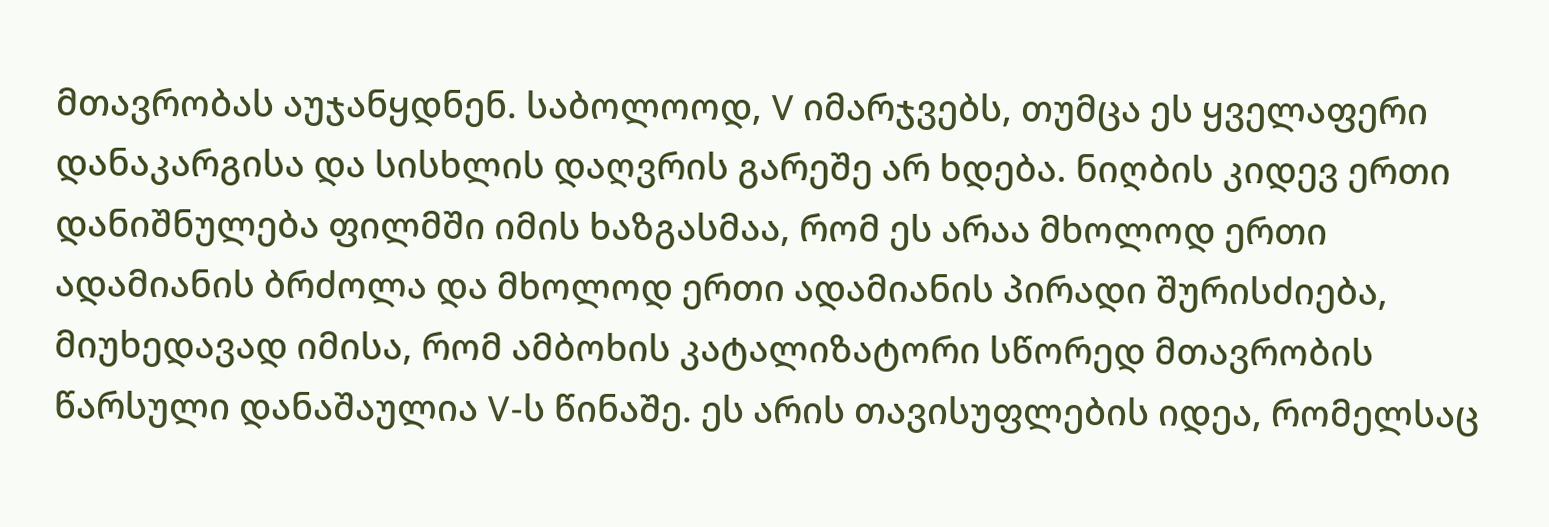მთავრობას აუჯანყდნენ. საბოლოოდ, V იმარჯვებს, თუმცა ეს ყველაფერი დანაკარგისა და სისხლის დაღვრის გარეშე არ ხდება. ნიღბის კიდევ ერთი დანიშნულება ფილმში იმის ხაზგასმაა, რომ ეს არაა მხოლოდ ერთი ადამიანის ბრძოლა და მხოლოდ ერთი ადამიანის პირადი შურისძიება, მიუხედავად იმისა, რომ ამბოხის კატალიზატორი სწორედ მთავრობის წარსული დანაშაულია V-ს წინაშე. ეს არის თავისუფლების იდეა, რომელსაც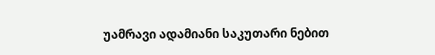უამრავი ადამიანი საკუთარი ნებით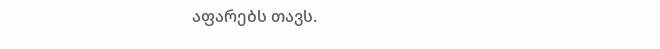აფარებს თავს.